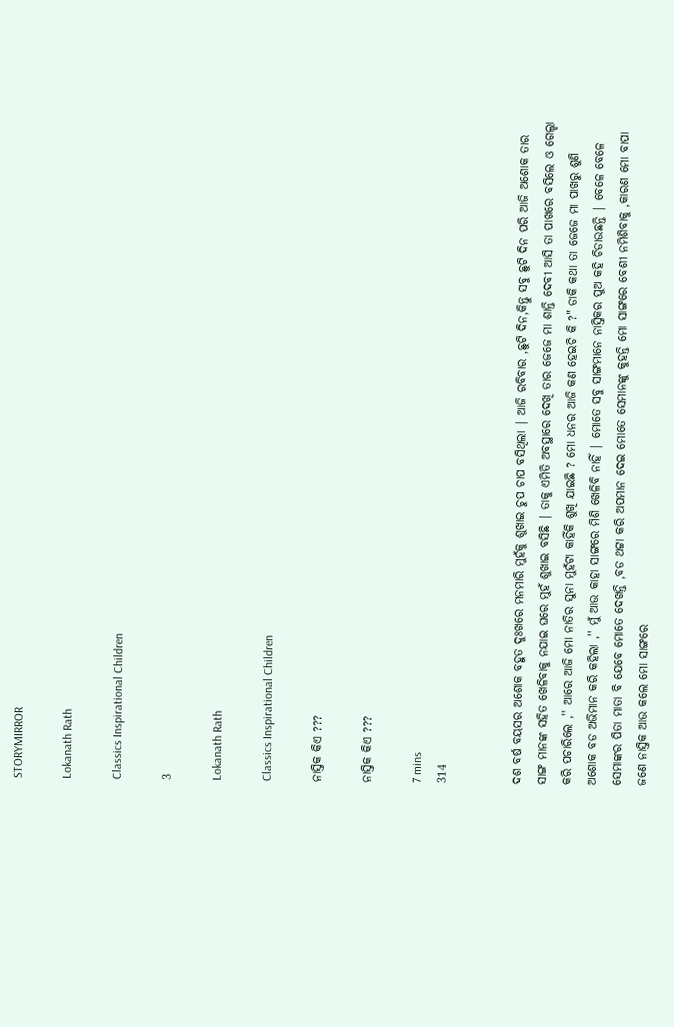STORYMIRROR

Lokanath Rath

Classics Inspirational Children

3

Lokanath Rath

Classics Inspirational Children

ନାସ୍ତିକ କିଏ ???

ନାସ୍ତିକ କିଏ ???

7 mins
314


ଦଶ ବର୍ଷ ବୟସର ଅଶୋକ ବହୁତ ଦୁଃଖରେ ମନମାରି ମୁହଁକୁ ଶୁଖାଇ ଚୁପ ଚାପ ବସିଥିଲା | ଆଜି ରବିବାର ,ଛୁଟି ଦିନ,କିନ୍ତୁ ସବୁ ଛୁଟି ଦିନ ପରି ଆଜି ଅଶୋକ ତାର ସାଙ୍ଗ ମାନଙ୍କ ସହିତ ଖେଳିବାକୁ ନଯାଇ ଘରେ ମୁହଁ ଶୁଖାଇ ବସିଛି | ତାକୁ ଏମିତି ଅବସ୍ଥାରେ ଦେଖି ତାର ଜେଜେ ମା ଶାନ୍ତି ଦେବୀ ଆସି ତା ପାଖରେ ବସିଲେ ଓ ଗେଲ୍ହା କରି ପଚାରିଲେ ,'' ଆରେ ଆଜି ମୋ ନାତିର ସୁନା ମୁହଁଟା କାହିଁକି ଶୁଖି ଯାଇଛି ? ମୋ ଧନର ଆଜି କଣ ହେଇଚି କି ?" ଡାକି କଥା ତା ଜେଜେ ମା ପାଖରୁ ଶୁଣି ଅଶୋକ ବଡ ଅଭିମାନ କରି କହିଲା ,'' ମୁଁ ଆଉ କାହା ସାଙ୍ଗରେ ମିଶି ଖେଳିବି ନାହିଁ | ମୋତେ ସବୁ ସାଙ୍ଗମାନେ ନାସ୍ତିକର ପୁଅ କହି ଚିଡାଉଛନ୍ତି | ବେଳେ ବେଳେ ସେମାଙ୍କର ପିତା ମାତା ବି ଯେବେ ମୋତେ ଦେଖନ୍ତି ,ବଡ ଥଟ୍ଟା କରି ଅପମାନ ଦେଇ ମୋତେ ସେମାନଙ୍କୁ କୁହନ୍ତି ମୋ ସାଙ୍ଗରେ ବେଶୀ ନମିଶିବାକୁ ,କାରଣ ମୋ ବାପା ଜଣେ ନାସ୍ତିକ ଆଉ କଲେ ମୋ ସାଙ୍ଗରେ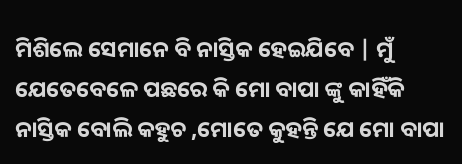ମିଶିଲେ ସେମାନେ ବି ନାସ୍ତିକ ହେଇଯିବେ | ମୁଁ ଯେତେବେଳେ ପଛରେ କି ମୋ ବାପା ଙ୍କୁ କାହିଁକି ନାସ୍ତିକ ବୋଲି କହୁଚ ,ମୋତେ କୁହନ୍ତି ଯେ ମୋ ବାପା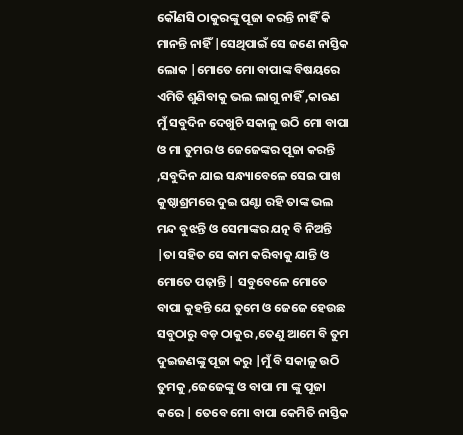କୌଣସି ଠାକୁରଙ୍କୁ ପୂଜା କରନ୍ତି ନାହିଁ କି ମାନନ୍ତି ନାହିଁ |ସେଥିପାଇଁ ସେ ଜଣେ ନାସ୍ତିକ ଲୋକ |ମୋତେ ମୋ ବାପାଙ୍କ ବିଷୟରେ ଏମିତି ଶୁଣିବାକୁ ଭଲ ଲାଗୁ ନାହିଁ ,କାରଣ ମୁଁ ସବୁଦିନ ଦେଖୁଚି ସକାଳୁ ଉଠି ମୋ ବାପା ଓ ମା ତୁମର ଓ ଜେଜେଙ୍କର ପୂଜା କରନ୍ତି ,ସବୁଦିନ ଯାଇ ସନ୍ଧ୍ୟାବେଳେ ସେଇ ପାଖ କୁଷ୍ଠାଶ୍ରମରେ ଦୁଇ ଘଣ୍ଟା ରହି ତାଙ୍କ ଭଲ ମନ୍ଦ ବୁଝନ୍ତି ଓ ସେମାଙ୍କର ଯତ୍ନ ବି ନିଅନ୍ତି |ତା ସହିତ ସେ କାମ କରିବାକୁ ଯାନ୍ତି ଓ ମୋତେ ପଢ଼ାନ୍ତି | ସବୁବେଳେ ମୋତେ ବାପା କୁହନ୍ତି ଯେ ତୁମେ ଓ ଜେଜେ ହେଉଛ ସବୁଠାରୁ ବଡ଼ ଠାକୁର ,ତେଣୁ ଆମେ ବି ତୁମ ଦୁଇଜଣଙ୍କୁ ପୂଜା କରୁ |ମୁଁ ବି ସକାଳୁ ଉଠି ତୁମକୁ ,ଜେଜେଙ୍କୁ ଓ ବାପା ମା ଙ୍କୁ ପୂଜା କରେ | ତେବେ ମୋ ବାପା କେମିତି ନାସ୍ତିକ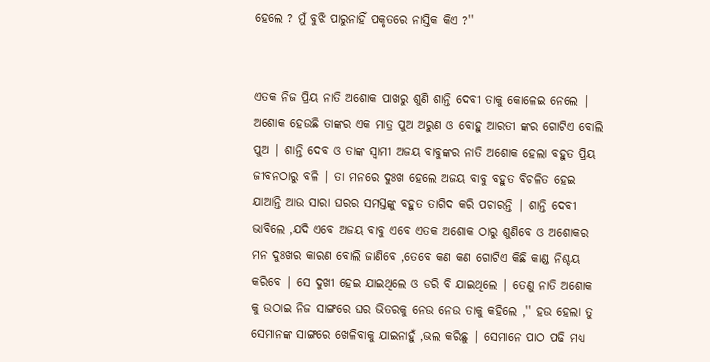ହେଲେ ? ମୁଁ ବୁଝି ପାରୁନାହିଁ ପକୃତରେ ନାସ୍ତିକ କିଏ ?''


ଏତକ ନିଜ ପ୍ରିୟ ନାତି ଅଶୋକ ପାଖରୁ ଶୁଣି ଶାନ୍ତି ଦେବୀ ତାକୁ କୋଳେଇ ନେଲେ | ଅଶୋକ ହେଉଛି ତାଙ୍କର ଏକ ମାତ୍ର ପୁଅ ଅରୁଣ ଓ ବୋହୁ ଆରତୀ ଙ୍କର ଗୋଟିଏ ବୋଲି ପୁଅ | ଶାନ୍ତି ଦେବ ଓ ତାଙ୍କ ସ୍ୱାମୀ ଅଜୟ ବାବୁଙ୍କର ନାତି ଅଶୋକ ହେଲା ବହୁତ ପ୍ରିୟ ଜୀବନଠାରୁ ବଳି | ତା ମନରେ ଦୁଃଖ ହେଲେ ଅଜୟ ବାବୁ ବହୁତ ବିଚଳିତ ହେଇ ଯାଆନ୍ତି ଆଉ ସାରା ଘରର ସମସ୍ତଙ୍କୁ ବହୁତ ତାଗିଦ କରି ପଚାରନ୍ତି | ଶାନ୍ତି ଦେବୀ ଭାବିଲେ ,ଯଦି ଏବେ ଅଜୟ ବାବୁ ଏବେ ଏତକ ଅଶୋକ ଠାରୁ ଶୁଣିବେ ଓ ଅଶୋକର ମନ ଦୁଃଖର କାରଣ ବୋଲି ଜାଣିବେ ,ତେବେ କଣ କଣ ଗୋଟିଏ କିଛି କାଣ୍ଡ ନିଶ୍ଚୟ କରିବେ | ସେ ଦୁଖୀ ହେଇ ଯାଇଥିଲେ ଓ ଡରି ବି ଯାଇଥିଲେ | ତେଣୁ ନାତି ଅଶୋକ କୁ ଉଠାଇ ନିଜ ସାଙ୍ଗରେ ଘର ଭିତରକୁ ନେଉ ନେଉ ତାକୁ କହିଲେ ,'' ହଉ ହେଲା ତୁ ସେମାନଙ୍କ ସାଙ୍ଗରେ ଖେଳିବାକୁ ଯାଇନାହୁଁ ,ଭଲ କରିଛୁ | ସେମାନେ ପାଠ ପଢି ମଧ୍ୟ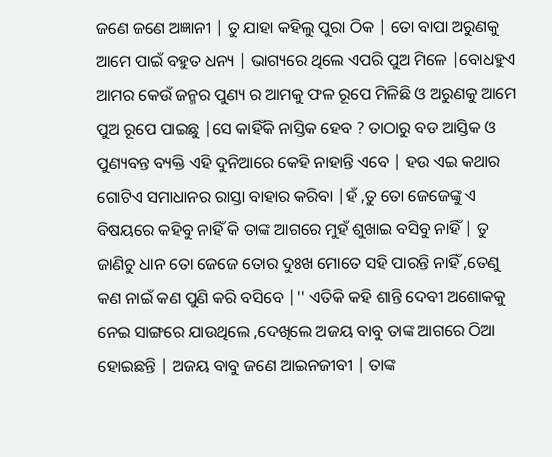ଜଣେ ଜଣେ ଅଜ୍ଞାନୀ | ତୁ ଯାହା କହିଲୁ ପୁରା ଠିକ | ତୋ ବାପା ଅରୁଣକୁ ଆମେ ପାଇଁ ବହୁତ ଧନ୍ୟ | ଭାଗ୍ୟରେ ଥିଲେ ଏପରି ପୁଅ ମିଳେ |ବୋଧହୁଏ ଆମର କେଉଁ ଜନ୍ମର ପୁଣ୍ୟ ର ଆମକୁ ଫଳ ରୂପେ ମିଳିଛି ଓ ଅରୁଣକୁ ଆମେ ପୁଅ ରୂପେ ପାଇଛୁ |ସେ କାହିଁକି ନାସ୍ତିକ ହେବ ? ତାଠାରୁ ବଡ ଆସ୍ତିକ ଓ ପୁଣ୍ୟବନ୍ତ ବ୍ୟକ୍ତି ଏହି ଦୁନିଆରେ କେହି ନାହାନ୍ତି ଏବେ | ହଉ ଏଇ କଥାର ଗୋଟିଏ ସମାଧାନର ରାସ୍ତା ବାହାର କରିବା |ହଁ ,ତୁ ତୋ ଜେଜେଙ୍କୁ ଏ ବିଷୟରେ କହିବୁ ନାହିଁ କି ତାଙ୍କ ଆଗରେ ମୁହଁ ଶୁଖାଇ ବସିବୁ ନାହିଁ | ତୁ ଜାଣିଚୁ ଧାନ ତୋ ଜେଜେ ତୋର ଦୁଃଖ ମୋତେ ସହି ପାରନ୍ତି ନାହିଁ ,ତେଣୁ କଣ ନାଇଁ କଣ ପୁଣି କରି ବସିବେ |'' ଏତିକି କହି ଶାନ୍ତି ଦେବୀ ଅଶୋକକୁ ନେଇ ସାଙ୍ଗରେ ଯାଉଥିଲେ ,ଦେଖିଲେ ଅଜୟ ବାବୁ ତାଙ୍କ ଆଗରେ ଠିଆ ହୋଇଛନ୍ତି | ଅଜୟ ବାବୁ ଜଣେ ଆଇନଜୀବୀ | ତାଙ୍କ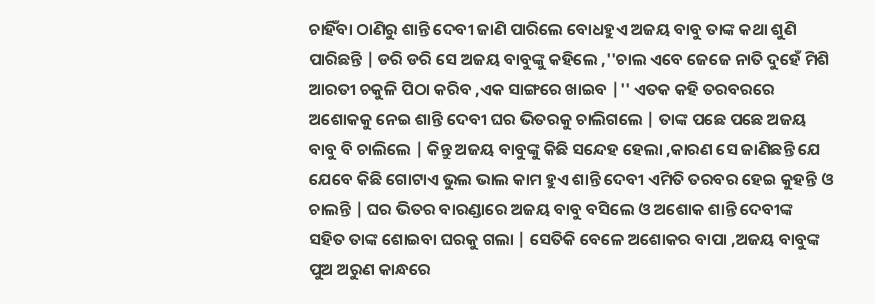ଚାହିଁବା ଠାଣିରୁ ଶାନ୍ତି ଦେବୀ ଜାଣି ପାରିଲେ ବୋଧହୁଏ ଅଜୟ ବାବୁ ତାଙ୍କ କଥା ଶୁଣି ପାରିଛନ୍ତି | ଡରି ଡରି ସେ ଅଜୟ ବାବୁଙ୍କୁ କହିଲେ ,''ଚାଲ ଏବେ ଜେଜେ ନାତି ଦୁହେଁ ମିଶି ଆରତୀ ଚକୁଳି ପିଠା କରିବ ,ଏକ ସାଙ୍ଗରେ ଖାଇବ |'' ଏତକ କହି ତରବରରେ ଅଶୋକକୁ ନେଇ ଶାନ୍ତି ଦେବୀ ଘର ଭିତରକୁ ଚାଲିଗଲେ | ତାଙ୍କ ପଛେ ପଛେ ଅଜୟ ବାବୁ ବି ଚାଲିଲେ | କିନ୍ତୁ ଅଜୟ ବାବୁଙ୍କୁ କିଛି ସନ୍ଦେହ ହେଲା ,କାରଣ ସେ ଜାଣିଛନ୍ତି ଯେ ଯେବେ କିଛି ଗୋଟାଏ ଭୁଲ ଭାଲ କାମ ହୁଏ ଶାନ୍ତି ଦେବୀ ଏମିତି ତରବର ହେଇ କୁହନ୍ତି ଓ ଚାଲନ୍ତି | ଘର ଭିତର ବାରଣ୍ଡାରେ ଅଜୟ ବାବୁ ବସିଲେ ଓ ଅଶୋକ ଶାନ୍ତି ଦେବୀଙ୍କ ସହିତ ତାଙ୍କ ଶୋଇବା ଘରକୁ ଗଲା | ସେତିକି ବେଳେ ଅଶୋକର ବାପା ,ଅଜୟ ବାବୁଙ୍କ ପୁଅ ଅରୁଣ କାନ୍ଧରେ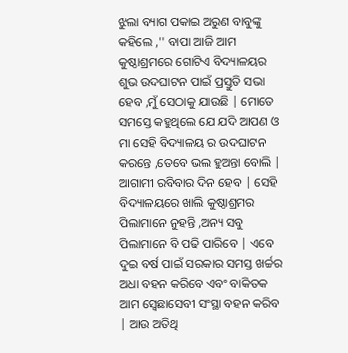ଝୁଲା ବ୍ୟାଗ ପକାଇ ଅରୁଣ ବାବୁଙ୍କୁ କହିଲେ ,'' ବାପା ଆଜି ଆମ କୁଷ୍ଠାଶ୍ରମରେ ଗୋଟିଏ ବିଦ୍ୟାଳୟର ଶୁଭ ଉଦଘାଟନ ପାଇଁ ପ୍ରସ୍ତୁତି ସଭା ହେବ ,ମୁଁ ସେଠାକୁ ଯାଉଛି | ମୋତେ ସମସ୍ତେ କହୁଥିଲେ ଯେ ଯଦି ଆପଣ ଓ ମା ସେହି ବିଦ୍ୟାଳୟ ର ଉଦଘାଟନ କରନ୍ତେ ,ତେବେ ଭଲ ହୁଅନ୍ତା ବୋଲି | ଆଗାମୀ ରବିବାର ଦିନ ହେବ | ସେହି ବିଦ୍ୟାଳୟରେ ଖାଲି କୁଷ୍ଠାଶ୍ରମର ପିଲାମାନେ ନୁହନ୍ତି ,ଅନ୍ୟ ସବୁ ପିଲାମାନେ ବି ପଢି ପାରିବେ | ଏବେ ଦୁଇ ବର୍ଷ ପାଇଁ ସରକାର ସମସ୍ତ ଖର୍ଚ୍ଚର ଅଧା ବହନ କରିବେ ଏବଂ ବାକିତକ ଆମ ସ୍ବେଛାସେବୀ ସଂସ୍ଥା ବହନ କରିବ | ଆଉ ଅତିଥି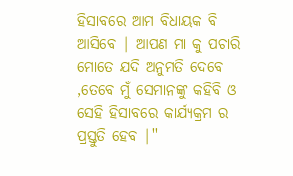ହିସାବରେ ଆମ ବିଧାୟକ ବି ଆସିବେ | ଆପଣ ମା କୁ ପଚାରି ମୋତେ ଯଦି ଅନୁମତି ଦେବେ ,ତେବେ ମୁଁ ସେମାନଙ୍କୁ କହିବି ଓ ସେହି ହିସାବରେ କାର୍ଯ୍ୟକ୍ରମ ର ପ୍ରସ୍ତୁତି ହେବ |''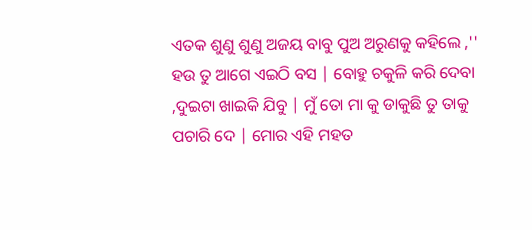ଏତକ ଶୁଣୁ ଶୁଣୁ ଅଜୟ ବାବୁ ପୁଅ ଅରୁଣକୁ କହିଲେ ,'' ହଉ ତୁ ଆଗେ ଏଇଠି ବସ | ବୋହୁ ଚକୁଳି କରି ଦେବା ,ଦୁଇଟା ଖାଇକି ଯିବୁ | ମୁଁ ତୋ ମା କୁ ଡାକୁଛି ତୁ ତାକୁ ପଚାରି ଦେ | ମୋର ଏହି ମହତ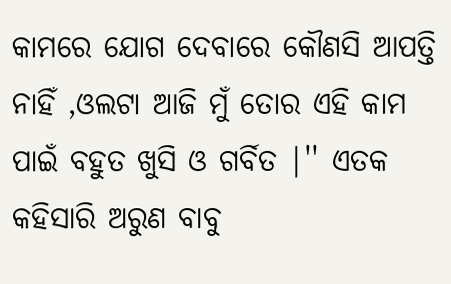କାମରେ ଯୋଗ ଦେବାରେ କୌଣସି ଆପତ୍ତି ନାହିଁ ,ଓଲଟା ଆଜି ମୁଁ ତୋର ଏହି କାମ ପାଇଁ ବହୁତ ଖୁସି ଓ ଗର୍ବିତ |'' ଏତକ କହିସାରି ଅରୁଣ ବାବୁ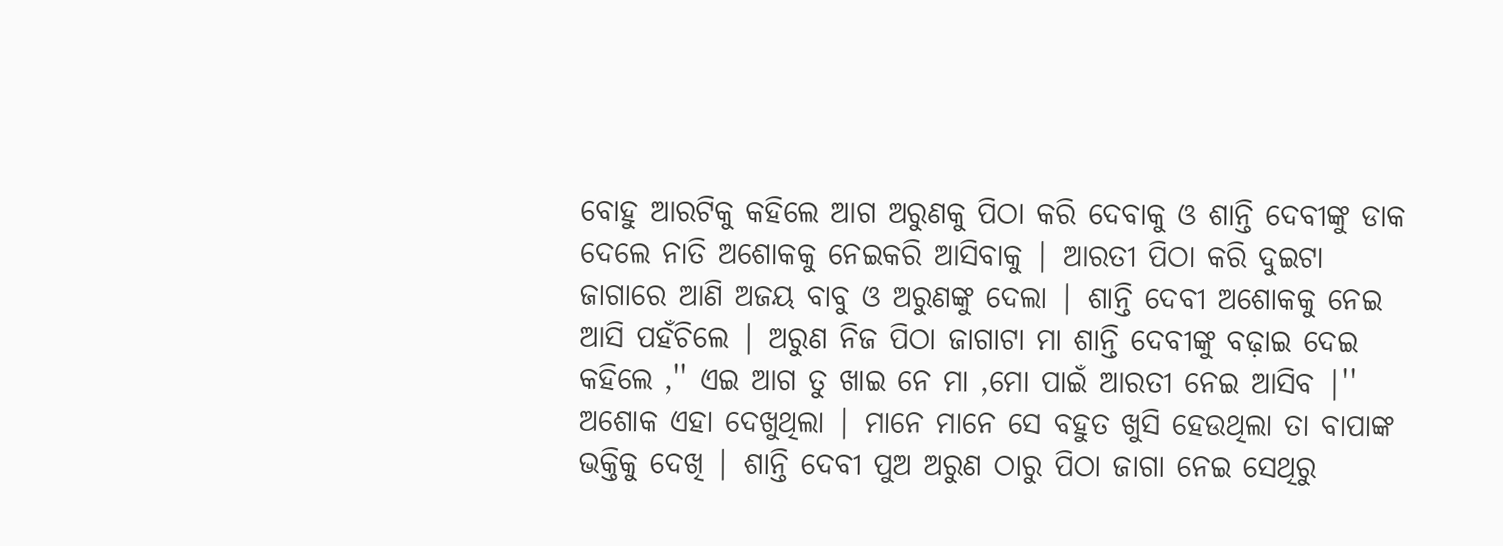ବୋହୁ ଆରଟିକୁ କହିଲେ ଆଗ ଅରୁଣକୁ ପିଠା କରି ଦେବାକୁ ଓ ଶାନ୍ତି ଦେବୀଙ୍କୁ ଡାକ ଦେଲେ ନାତି ଅଶୋକକୁ ନେଇକରି ଆସିବାକୁ | ଆରତୀ ପିଠା କରି ଦୁଇଟା ଜାଗାରେ ଆଣି ଅଜୟ ବାବୁ ଓ ଅରୁଣଙ୍କୁ ଦେଲା | ଶାନ୍ତି ଦେବୀ ଅଶୋକକୁ ନେଇ ଆସି ପହଁଚିଲେ | ଅରୁଣ ନିଜ ପିଠା ଜାଗାଟା ମା ଶାନ୍ତି ଦେବୀଙ୍କୁ ବଢ଼ାଇ ଦେଇ କହିଲେ ,'' ଏଇ ଆଗ ତୁ ଖାଇ ନେ ମା ,ମୋ ପାଇଁ ଆରତୀ ନେଇ ଆସିବ |'' ଅଶୋକ ଏହା ଦେଖୁଥିଲା | ମାନେ ମାନେ ସେ ବହୁତ ଖୁସି ହେଉଥିଲା ତା ବାପାଙ୍କ ଭକ୍ତିକୁ ଦେଖି | ଶାନ୍ତି ଦେବୀ ପୁଅ ଅରୁଣ ଠାରୁ ପିଠା ଜାଗା ନେଇ ସେଥିରୁ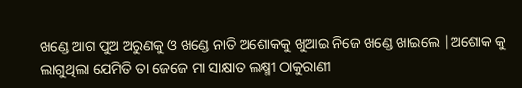ଖଣ୍ଡେ ଆଗ ପୁଅ ଅରୁଣକୁ ଓ ଖଣ୍ଡେ ନାତି ଅଶୋକକୁ ଖୁଆଇ ନିଜେ ଖଣ୍ଡେ ଖାଇଲେ |ଅଶୋକ କୁ ଲାଗୁଥିଲା ଯେମିତି ତା ଜେଜେ ମା ସାକ୍ଷାତ ଲକ୍ଷ୍ମୀ ଠାକୁରାଣୀ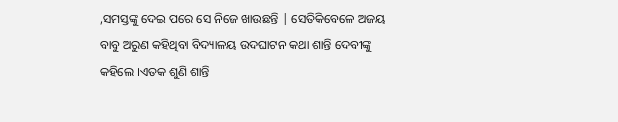,ସମସ୍ତଙ୍କୁ ଦେଇ ପରେ ସେ ନିଜେ ଖାଉଛନ୍ତି | ସେତିକିବେଳେ ଅଜୟ ବାବୁ ଅରୁଣ କହିଥିବା ବିଦ୍ୟାଳୟ ଉଦଘାଟନ କଥା ଶାନ୍ତି ଦେବୀଙ୍କୁ କହିଲେ ।ଏତକ ଶୁଣି ଶାନ୍ତି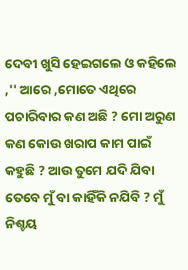ଦେବୀ ଖୁସି ହେଇଗଲେ ଓ କହିଲେ ,'' ଆରେ ,ମୋତେ ଏଥିରେ ପଚାରିବାର କଣ ଅଛି ? ମୋ ଅରୁଣ କଣ କୋଉ ଖରାପ କାମ ପାଇଁ କହୁଛି ? ଆଉ ତୁମେ ଯଦି ଯିବା ତେବେ ମୁଁ ବା କାହିଁକି ନଯିବି ? ମୁଁ ନିଶ୍ଚୟ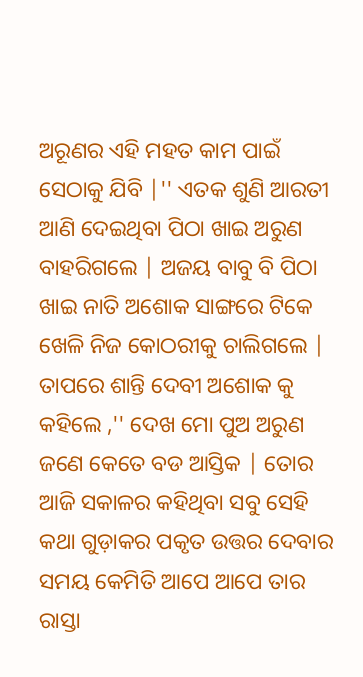ଅରୂଣର ଏହି ମହତ କାମ ପାଇଁ ସେଠାକୁ ଯିବି |'' ଏତକ ଶୁଣି ଆରତୀ ଆଣି ଦେଇଥିବା ପିଠା ଖାଇ ଅରୁଣ ବାହରିଗଲେ | ଅଜୟ ବାବୁ ବି ପିଠା ଖାଇ ନାତି ଅଶୋକ ସାଙ୍ଗରେ ଟିକେ ଖେଳି ନିଜ କୋଠରୀକୁ ଚାଲିଗଲେ | ତାପରେ ଶାନ୍ତି ଦେବୀ ଅଶୋକ କୁ କହିଲେ ,'' ଦେଖ ମୋ ପୁଅ ଅରୁଣ ଜଣେ କେତେ ବଡ ଆସ୍ତିକ | ତୋର ଆଜି ସକାଳର କହିଥିବା ସବୁ ସେହି କଥା ଗୁଡ଼ାକର ପକୃତ ଉତ୍ତର ଦେବାର ସମୟ କେମିତି ଆପେ ଆପେ ତାର ରାସ୍ତା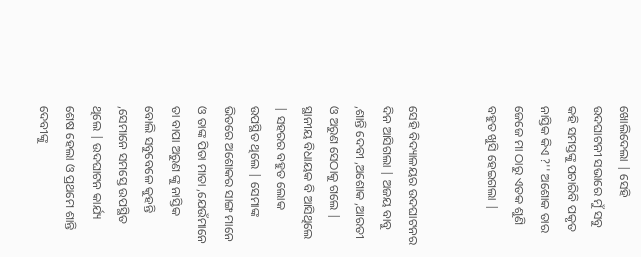ଖୋଲିଦେଲା | ସେହି ଉଦଘାଟନୀ ସଭାରେ ମୁଁ ସବୁ କହି ସମସ୍ତଙ୍କୁ ପଚାରିବି ପକୃତ ନାସ୍ତିକ କିଏ ?'' ଅଶୋକ ତାର ଜେଜେ ମା ଠାରୁ ଏତକ ଶୁଣି ବହୁତ ଖୁସି ହେଇଗଲା |


ସେହି ବିଦ୍ୟାଳୟର ଉଦଘାଟନର ଦିନ ଆସିଗଲା | ଅଜୟ ବାବୁ ,ଶାନ୍ତି ଦେବୀ ,ଅଶୋକ ,ଆରତୀ ଓ ଅରୁଣ ସେଠାକୁ ଗଲେ | ସ୍ଥାନୀୟ ବିଧାୟକ ବି ଆସିଥିଲେ | ସହରର ବହୁତ ଲୋକ ଉପସ୍ଥିତ ଥିଲେ | ସେମାଙ୍କ ଭିତରେ ଅଶୋକର ସାଙ୍ଗ ମାନେ ଓ ତାଙ୍କ ପିତା ମାତା ,ଯେଉଁମାନେ ତା ବାପା ଅରୁଣ ଙ୍କୁ ନାସ୍ତିକ ବୋଲି ସବୁବେଳେ କୁହନ୍ତି ,ସେମାନେ ସମସ୍ତେ ଉପସ୍ଥିତ ଥିଲେ | ଉଦଘାଟନ କାର୍ଯ୍ୟ ଶେଷ ହେଲା ଓ ପ୍ରଥମେ ଶାନ୍ତି ଦେବୀଙ୍କୁ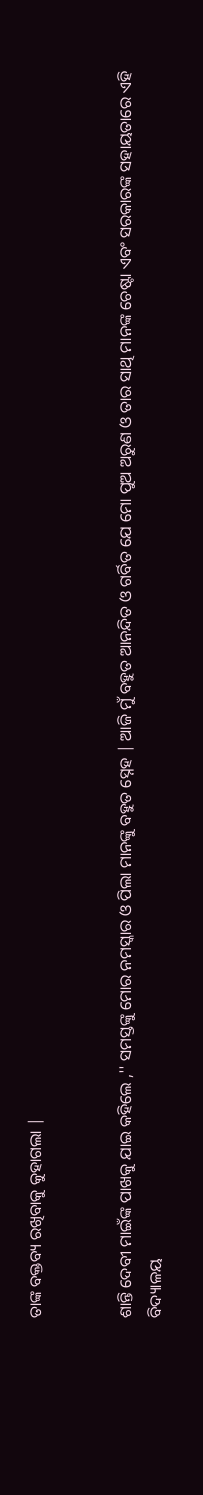ତାଙ୍କ ବକ୍ତବ୍ୟ ରଖିବାକୁ କୁହାଗଲା |


ଶାନ୍ତି ଦେବୀ ମାଇଁଙ୍କ ପାଖକୁ ଯାଇ କହିଲେ ,'' ସମସ୍ତଙ୍କୁ ମୋର ନମସ୍କାର ଓ ପିଲା ମାନଙ୍କୁ ବହୁତ ସ୍ନେହ | ଆଜି ମୁଁ ବହୁତ ଆନନ୍ଦିତ ଓ ଗର୍ବିତ ଯେ ମୋ ପୁଅ ଅରୁଣ ଓ ତାର ସାଥି ମାନଙ୍କ ଚେଷ୍ଟା ଏବଂ ସରକାରଙ୍କ ସହାୟତାରେ ଏହି ବିଦ୍ୟାଳୟ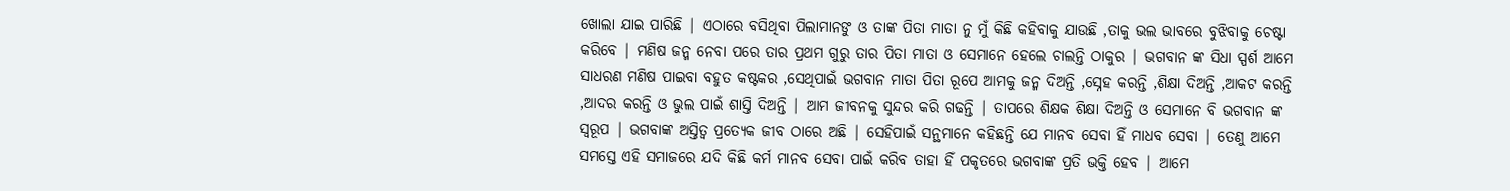ଖୋଲା ଯାଇ ପାରିଛି | ଏଠାରେ ବସିଥିବା ପିଲାମାନଙୁ ଓ ତାଙ୍କ ପିତା ମାତା ନୁ ମୁଁ କିଛି କହିବାକୁ ଯାଉଛି ,ତାକୁ ଭଲ ଭାବରେ ବୁଝିବାକୁ ଚେଷ୍ଟା କରିବେ | ମଣିଷ ଜନ୍ମ ନେବା ପରେ ତାର ପ୍ରଥମ ଗୁରୁ ତାର ପିତା ମାତା ଓ ସେମାନେ ହେଲେ ଚାଲନ୍ତି ଠାକୁର | ଭଗବାନ ଙ୍କ ସିଧା ସ୍ପର୍ଶ ଆମେ ସାଧରଣ ମଣିଷ ପାଇବା ବହୁତ କଷ୍ଟକର ,ସେଥିପାଇଁ ଭଗବାନ ମାତା ପିତା ରୂପେ ଆମକୁ ଜନ୍ମ ଦିଅନ୍ତି ,ସ୍ନେହ କରନ୍ତି ,ଶିକ୍ଷା ଦିଅନ୍ତି ,ଆକଟ କରନ୍ତି ,ଆଦର କରନ୍ତି ଓ ଭୁଲ ପାଇଁ ଶାସ୍ତି ଦିଅନ୍ତି | ଆମ ଜୀବନକୁ ସୁନ୍ଦର କରି ଗଢନ୍ତି | ତାପରେ ଶିକ୍ଷକ ଶିକ୍ଷା ଦିଅନ୍ତି ଓ ସେମାନେ ବି ଭଗବାନ ଙ୍କ ସ୍ୱରୂପ | ଭଗବାଙ୍କ ଅସ୍ତିତ୍ବ ପ୍ରତ୍ୟେକ ଜୀବ ଠାରେ ଅଛି | ସେହିପାଇଁ ସନ୍ଥମାନେ କହିଛନ୍ତି ଯେ ମାନବ ସେବା ହିଁ ମାଧବ ସେବା | ତେଣୁ ଆମେ ସମସ୍ତେ ଏହି ସମାଜରେ ଯଦି କିଛି କର୍ମ ମାନବ ସେବା ପାଇଁ କରିବ ତାହା ହିଁ ପକୃତରେ ଭଗବାଙ୍କ ପ୍ରତି ଭକ୍ତି ହେବ | ଆମେ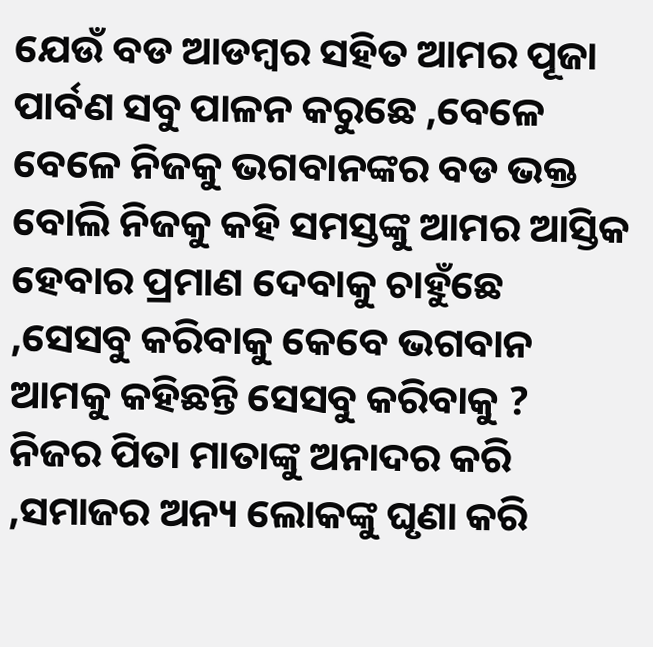ଯେଉଁ ବଡ ଆଡମ୍ବର ସହିତ ଆମର ପୂଜା ପାର୍ବଣ ସବୁ ପାଳନ କରୁଛେ ,ବେଳେ ବେଳେ ନିଜକୁ ଭଗବାନଙ୍କର ବଡ ଭକ୍ତ ବୋଲି ନିଜକୁ କହି ସମସ୍ତଙ୍କୁ ଆମର ଆସ୍ତିକ ହେବାର ପ୍ରମାଣ ଦେବାକୁ ଚାହୁଁଛେ ,ସେସବୁ କରିବାକୁ କେବେ ଭଗବାନ ଆମକୁ କହିଛନ୍ତି ସେସବୁ କରିବାକୁ ? ନିଜର ପିତା ମାତାଙ୍କୁ ଅନାଦର କରି ,ସମାଜର ଅନ୍ୟ ଲୋକଙ୍କୁ ଘୃଣା କରି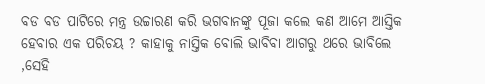ବଡ ବଡ ପାଟିରେ ମନ୍ତ୍ର ଉଚ୍ଚାରଣ କରି ଭଗବାନଙ୍କୁ ପୂଜା କଲେ କଣ ଆମେ ଆସ୍ତିକ ହେବାର ଏକ ପରିଚୟ ? କାହାକୁ ନାସ୍ତିକ ବୋଲି ଭାବିବା ଆଗରୁ ଥରେ ଭାବିଲେ ,ସେହି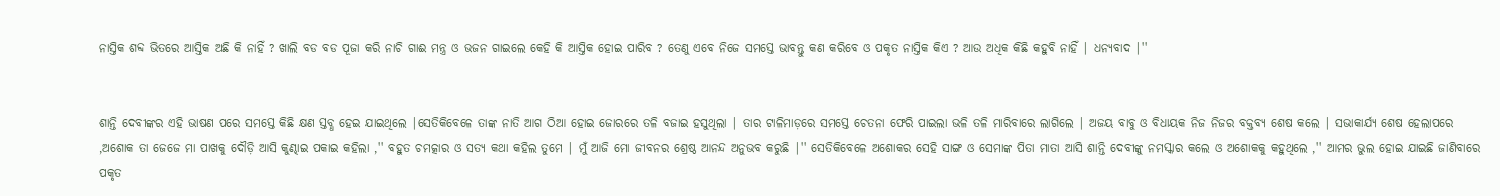ନାସ୍ତିକ ଶବ୍ଦ ଭିତରେ ଆସ୍ତିକ ଅଛି କି ନାହିଁ ? ଖାଲି ବଡ ବଡ ପୂଜା କରି ନାଚି ଗାଈ ମନ୍ତ୍ର ଓ ଭଜନ ଗାଇଲେ କେହି କି ଆସ୍ତିକ ହୋଇ ପାରିବ ? ତେଣୁ ଏବେ ନିଜେ ସମସ୍ତେ ଭାବନ୍ତୁ କଣ କରିବେ ଓ ପକୃତ ନାସ୍ତିକ କିଏ ? ଆଉ ଅଧିକ କିଛି କହୁବି ନାହିଁ | ଧନ୍ୟବାଦ |''


ଶାନ୍ତି ଦେବୀଙ୍କର ଏହି ଭାଷଣ ପରେ ସମସ୍ତେ କିଛି କ୍ଷଣ ସ୍ତବ୍ଧ ହେଇ ଯାଇଥିଲେ |ସେତିକିବେଳେ ତାଙ୍କ ନାତି ଆଗ ଠିଆ ହୋଇ ଜୋରରେ ତଳି ବଜାଇ ହସୁଥିଲା | ତାର ଟାଳିମାଡ଼ରେ ସମସ୍ତେ ଚେତନା ଫେରି ପାଇଲା ଭଳି ତଳି ମାରିବାରେ ଲାଗିଲେ | ଅଜୟ ବାବୁ ଓ ବିଧାୟକ ନିଜ ନିଜର ବକ୍ତବ୍ୟ ଶେଷ କଲେ | ସଭାକାର୍ଯ୍ୟ ଶେଷ ହେଲାପରେ ,ଅଶୋକ ତା ଜେଜେ ମା ପାଖକୁ ଦୌଡ଼ି ଆସି କୁଣ୍ଢାଇ ପକାଇ କହିଲା ,'' ବହୁତ ଚମତ୍କାର ଓ ସତ୍ୟ କଥା କହିଲ ତୁମେ | ମୁଁ ଆଜି ମୋ ଜୀବନର ଶ୍ରେଷ୍ଠ ଆନନ୍ଦ ଅନୁଭବ କରୁଛି |'' ସେତିକିବେଳେ ଅଶୋକର ସେହି ସାଙ୍ଗ ଓ ସେମାଙ୍କ ପିତା ମାତା ଆସି ଶାନ୍ତି ଦେବୀଙ୍କୁ ନମସ୍କାର କଲେ ଓ ଅଶୋକକୁ କହୁଥିଲେ ,'' ଆମର ଭୁଲ ହୋଇ ଯାଇଛି ଜାଣିବାରେ ପକୃତ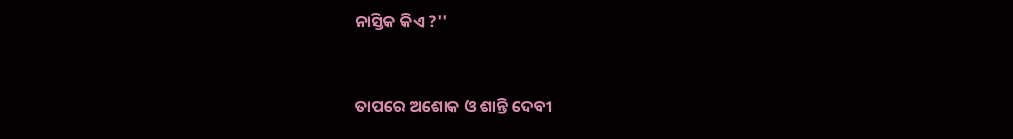ନାସ୍ତିକ କିଏ ?''


ତାପରେ ଅଶୋକ ଓ ଶାନ୍ତି ଦେବୀ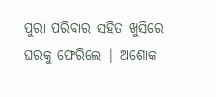ପୁରା ପରିବାର ସହିତ ଖୁସିରେ ଘରକୁ ଫେରିଲେ | ଅଶୋକ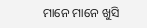ମାନେ ମାନେ ଖୁସି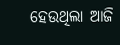ହେଉଥିଲା ଆଜି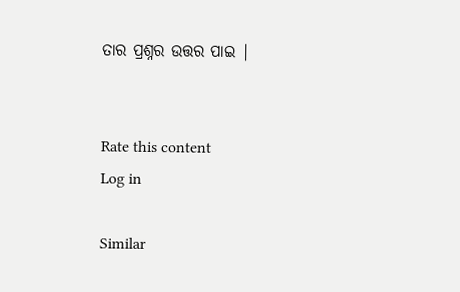ତାର ପ୍ରଶ୍ନର ଉତ୍ତର ପାଇ |


Rate this content
Log in

Similar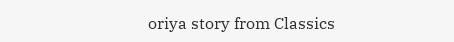oriya story from Classics